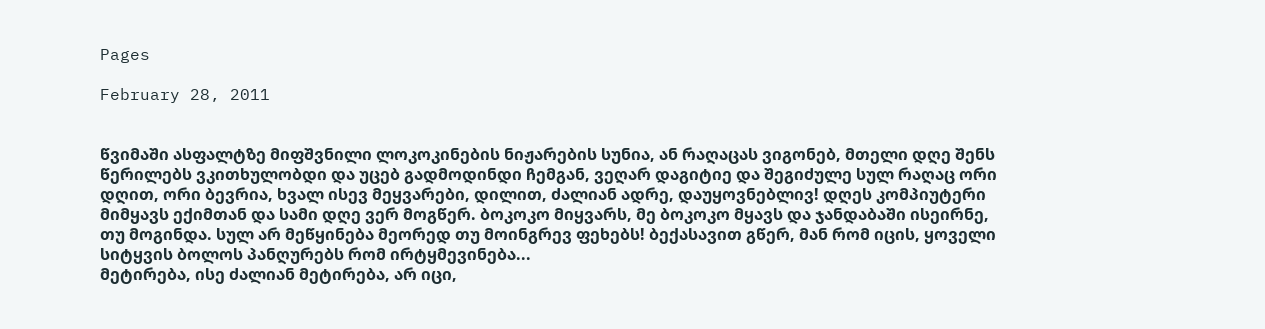Pages

February 28, 2011


წვიმაში ასფალტზე მიფშვნილი ლოკოკინების ნიჟარების სუნია, ან რაღაცას ვიგონებ, მთელი დღე შენს წერილებს ვკითხულობდი და უცებ გადმოდინდი ჩემგან, ვეღარ დაგიტიე და შეგიძულე სულ რაღაც ორი დღით, ორი ბევრია, ხვალ ისევ მეყვარები, დილით, ძალიან ადრე, დაუყოვნებლივ! დღეს კომპიუტერი მიმყავს ექიმთან და სამი დღე ვერ მოგწერ. ბოკოკო მიყვარს, მე ბოკოკო მყავს და ჯანდაბაში ისეირნე, თუ მოგინდა. სულ არ მეწყინება მეორედ თუ მოინგრევ ფეხებს! ბექასავით გწერ, მან რომ იცის, ყოველი სიტყვის ბოლოს პანღურებს რომ ირტყმევინება...
მეტირება, ისე ძალიან მეტირება, არ იცი,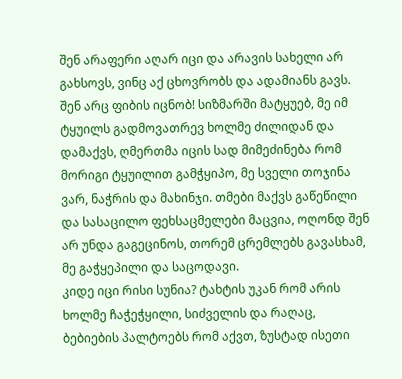შენ არაფერი აღარ იცი და არავის სახელი არ გახსოვს, ვინც აქ ცხოვრობს და ადამიანს გავს. შენ არც ფიბის იცნობ! სიზმარში მატყუებ, მე იმ ტყუილს გადმოვათრევ ხოლმე ძილიდან და დამაქვს, ღმერთმა იცის სად მიმეძინება რომ მორიგი ტყუილით გამჭყიპო, მე სველი თოჯინა ვარ, ნაჭრის და მახინჯი. თმები მაქვს გაწეწილი და სასაცილო ფეხსაცმელები მაცვია, ოღონდ შენ არ უნდა გაგეცინოს, თორემ ცრემლებს გავასხამ, მე გაჭყეპილი და საცოდავი.
კიდე იცი რისი სუნია? ტახტის უკან რომ არის ხოლმე ჩაჭეჭყილი, სიძველის და რაღაც, ბებიების პალტოებს რომ აქვთ, ზუსტად ისეთი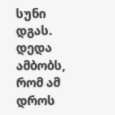სუნი დგას. დედა ამბობს, რომ ამ დროს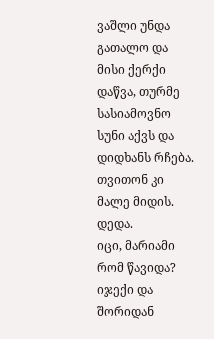ვაშლი უნდა გათალო და მისი ქერქი დაწვა, თურმე სასიამოვნო სუნი აქვს და დიდხანს რჩება. თვითონ კი მალე მიდის. დედა.
იცი, მარიამი რომ წავიდა? იჯექი და შორიდან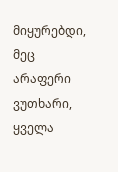მიყურებდი, მეც არაფერი ვუთხარი, ყველა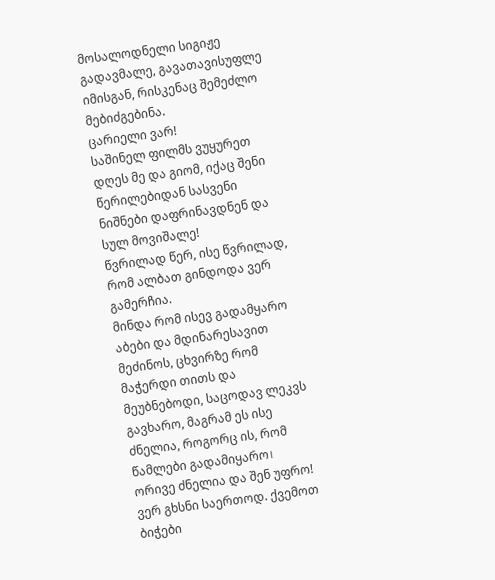მოსალოდნელი სიგიჟე გადავმალე, გავათავისუფლე იმისგან, რისკენაც შემეძლო მებიძგებინა.
ცარიელი ვარ!
საშინელ ფილმს ვუყურეთ დღეს მე და გიომ, იქაც შენი წერილებიდან სასვენი ნიშნები დაფრინავდნენ და სულ მოვიშალე!
წვრილად წერ, ისე წვრილად, რომ ალბათ გინდოდა ვერ გამერჩია.
მინდა რომ ისევ გადამყარო აბები და მდინარესავით მეძინოს, ცხვირზე რომ მაჭერდი თითს და მეუბნებოდი, საცოდავ ლეკვს გავხარო, მაგრამ ეს ისე ძნელია, როგორც ის, რომ წამლები გადამიყარო। ორივე ძნელია და შენ უფრო! ვერ გხსნი საერთოდ. ქვემოთ ბიჭები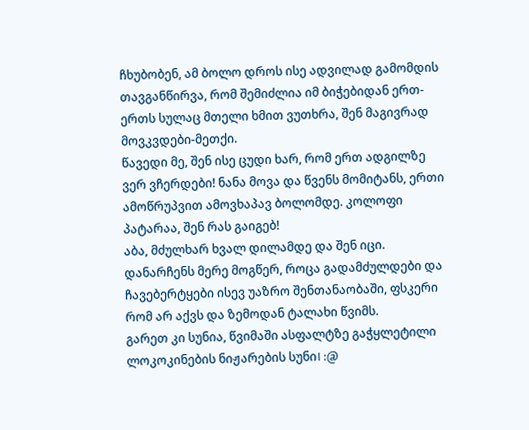ჩხუბობენ, ამ ბოლო დროს ისე ადვილად გამომდის თავგანწირვა, რომ შემიძლია იმ ბიჭებიდან ერთ-ერთს სულაც მთელი ხმით ვუთხრა, შენ მაგივრად მოვკვდები-მეთქი.
წავედი მე, შენ ისე ცუდი ხარ, რომ ერთ ადგილზე ვერ ვჩერდები! ნანა მოვა და წვენს მომიტანს, ერთი ამოწრუპვით ამოვხაპავ ბოლომდე. კოლოფი პატარაა, შენ რას გაიგებ!
აბა, მძულხარ ხვალ დილამდე და შენ იცი. დანარჩენს მერე მოგწერ, როცა გადამძულდები და ჩავებერტყები ისევ უაზრო შენთანაობაში, ფსკერი რომ არ აქვს და ზემოდან ტალახი წვიმს.
გარეთ კი სუნია, წვიმაში ასფალტზე გაჭყლეტილი ლოკოკინების ნიჟარების სუნი। :@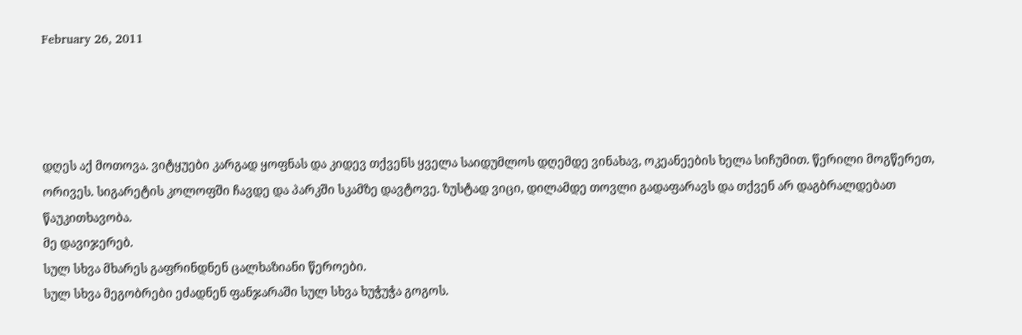February 26, 2011




დღეს აქ მოთოვა. ვიტყუები კარგად ყოფნას და კიდევ თქვენს ყველა საიდუმლოს დღემდე ვინახავ, ოკეანეების ხელა სიჩუმით. წერილი მოგწერეთ, ორივეს. სიგარეტის კოლოფში ჩავდე და პარკში სკამზე დავტოვე. ზუსტად ვიცი, დილამდე თოვლი გადაფარავს და თქვენ არ დაგბრალდებათ წაუკითხავობა.
მე დავიჯერებ.
სულ სხვა მხარეს გაფრინდნენ ცალხაზიანი წეროები.
სულ სხვა მეგობრები ეძადნენ ფანჯარაში სულ სხვა ხუჭუჭა გოგოს.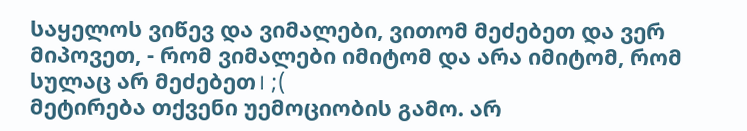საყელოს ვიწევ და ვიმალები, ვითომ მეძებეთ და ვერ მიპოვეთ, - რომ ვიმალები იმიტომ და არა იმიტომ, რომ სულაც არ მეძებეთ। ;(
მეტირება თქვენი უემოციობის გამო. არ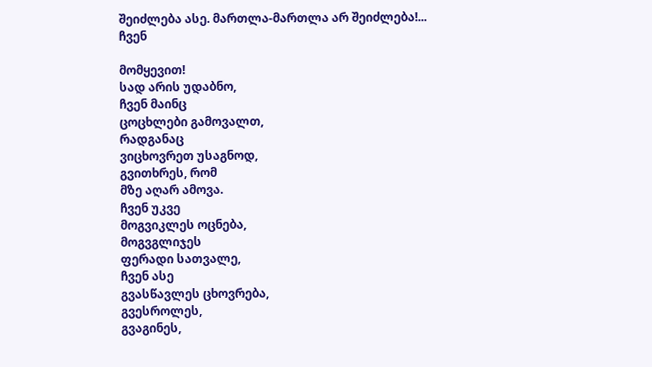შეიძლება ასე. მართლა-მართლა არ შეიძლება!...
ჩვენ

მომყევით!
სად არის უდაბნო,
ჩვენ მაინც
ცოცხლები გამოვალთ,
რადგანაც
ვიცხოვრეთ უსაგნოდ,
გვითხრეს, რომ
მზე აღარ ამოვა.
ჩვენ უკვე
მოგვიკლეს ოცნება,
მოგვგლიჯეს
ფერადი სათვალე,
ჩვენ ასე
გვასწავლეს ცხოვრება,
გვესროლეს,
გვაგინეს,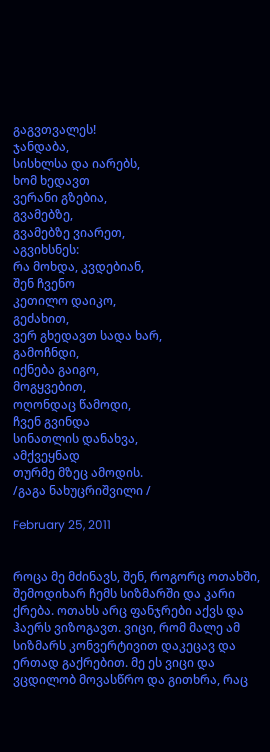გაგვთვალეს!
ჯანდაბა,
სისხლსა და იარებს,
ხომ ხედავთ
ვერანი გზებია,
გვამებზე,
გვამებზე ვიარეთ,
აგვიხსნეს:
რა მოხდა, კვდებიან,
შენ ჩვენო
კეთილო დაიკო,
გეძახით,
ვერ გხედავთ სადა ხარ,
გამოჩნდი,
იქნება გაიგო,
მოგყვებით,
ოღონდაც წამოდი,
ჩვენ გვინდა
სინათლის დანახვა,
ამქვეყნად
თურმე მზეც ამოდის.
/გაგა ნახუცრიშვილი /

February 25, 2011


როცა მე მძინავს, შენ, როგორც ოთახში, შემოდიხარ ჩემს სიზმარში და კარი ქრება. ოთახს არც ფანჯრები აქვს და ჰაერს ვიზოგავთ. ვიცი, რომ მალე ამ სიზმარს კონვერტივით დაკეცავ და ერთად გაქრებით. მე ეს ვიცი და ვცდილობ მოვასწრო და გითხრა, რაც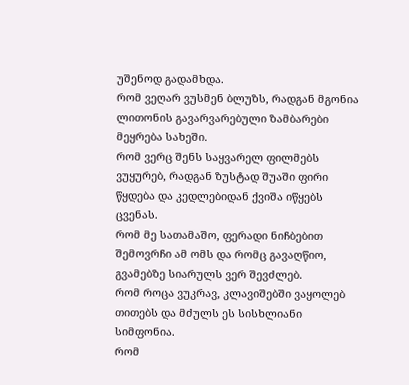უშენოდ გადამხდა.
რომ ვეღარ ვუსმენ ბლუზს, რადგან მგონია ლითონის გავარვარებული ზამბარები მეყრება სახეში.
რომ ვერც შენს საყვარელ ფილმებს ვუყურებ, რადგან ზუსტად შუაში ფირი წყდება და კედლებიდან ქვიშა იწყებს ცვენას.
რომ მე სათამაშო, ფერადი ნიჩბებით შემოვრჩი ამ ომს და რომც გავაღწიო, გვამებზე სიარულს ვერ შევძლებ.
რომ როცა ვუკრავ, კლავიშებში ვაყოლებ თითებს და მძულს ეს სისხლიანი სიმფონია.
რომ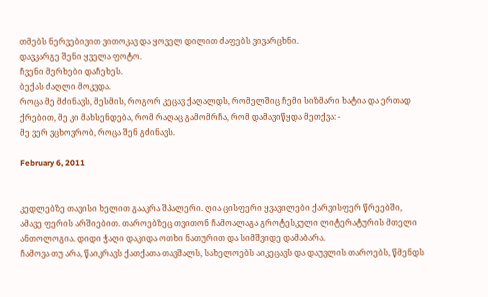თმებს ნერვებივით ვითოკავ და ყოველ დილით ძაფებს ვივარცხნი.
დავკარგე შენი ყველა ფოტო.
ჩვენი მერხები დაჩეხეს.
ბექას ძაღლი მოკვდა.
როცა მე მძინავს, მესმის, როგორ კეცავ ქაღალდს, რომელშიც ჩემი სიზმარი ხატია და ერთად ქრებით, მე კი მახსენდება, რომ რაღაც გამომრჩა, რომ დამავიწყდა მეთქვა: -
მე ვერ ვცხოვრობ, როცა შენ გძინავს.

February 6, 2011


კედლებზე თავისი ხელით გააკრა შპალერი. ღია ცისფერი ყვავილები ქარვისფერ წრეებში, ამავე ფერის არშიებით. თაროებზეც თვითონ ჩამოალაგა გროტესკული ლიტერატურის მთელი ანთოლოგია. დიდი ჭაღი დაკიდა ოთხი ნათურით და სიმშვიდე დამაბარა.
ჩამოვა თუ არა, წაიკრავს ქათქათა თავშალს, სახელოებს აიკეცავს და დაუვლის თაროებს, წმენდს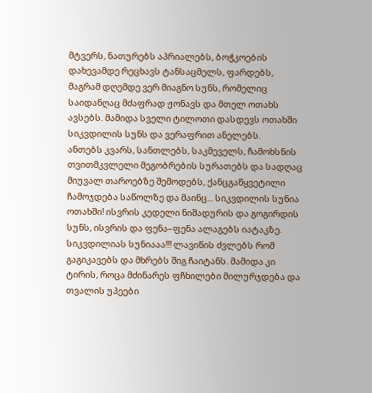მტვერს, ნათურებს აპრიალებს, ბოჭკოების დახევამდე რეცხავს ტანსაცმელს, ფარდებს, მაგრამ დღემდე ვერ მიაგნო სუნს, რომელიც საიდანღაც მძაფრად ჟონავს და მთელ ოთახს ავსებს. მამიდა სველი ტილოთი დასდევს ოთახში სიკვდილის სუნს და ვერაფრით ანელებს.
ანთებს კვარს, სანთლებს, საკმეველს, ჩამოხსნის თვითმკვლელი მეგობრების სურათებს და სადღაც მიუვალ თაროებზე შემოდებს, ქანცგაწყვეტილი ჩამოჯდება საწოლზე და მაინც... სიკვდილის სუნია ოთახში! ისვრის კედელი ნიშადურის და გოგირდის სუნს, ისვრის და ფენა–ფენა ალაგებს იატაკზე.
სიკვდილიას სუნიააა!!! ლავიწის ძვლებს რომ გაგიკავებს და მხრებს შიგ ჩაიტანს. მამიდა კი ტირის, როცა მძინარეს ფჩხილები მილურჯდება და თვალის უპეები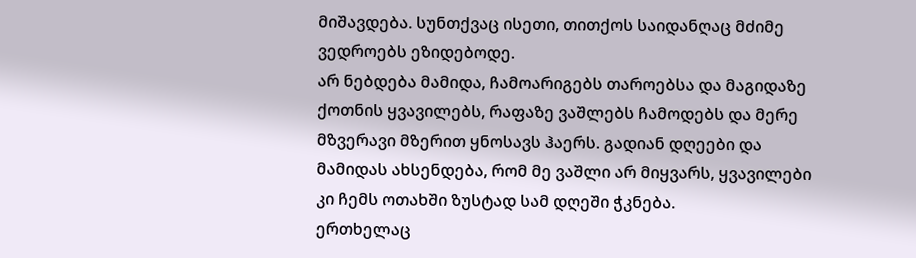მიშავდება. სუნთქვაც ისეთი, თითქოს საიდანღაც მძიმე ვედროებს ეზიდებოდე.
არ ნებდება მამიდა, ჩამოარიგებს თაროებსა და მაგიდაზე ქოთნის ყვავილებს, რაფაზე ვაშლებს ჩამოდებს და მერე მზვერავი მზერით ყნოსავს ჰაერს. გადიან დღეები და მამიდას ახსენდება, რომ მე ვაშლი არ მიყვარს, ყვავილები კი ჩემს ოთახში ზუსტად სამ დღეში ჭკნება.
ერთხელაც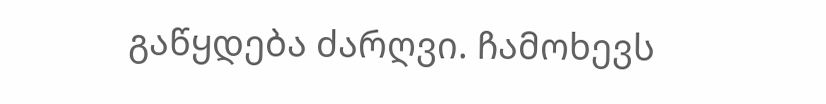გაწყდება ძარღვი. ჩამოხევს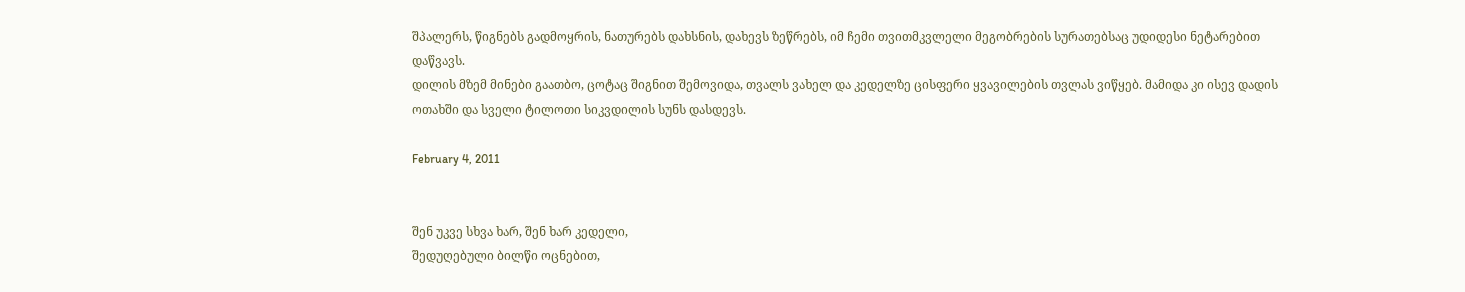შპალერს, წიგნებს გადმოყრის, ნათურებს დახსნის, დახევს ზეწრებს, იმ ჩემი თვითმკვლელი მეგობრების სურათებსაც უდიდესი ნეტარებით დაწვავს.
დილის მზემ მინები გაათბო, ცოტაც შიგნით შემოვიდა, თვალს ვახელ და კედელზე ცისფერი ყვავილების თვლას ვიწყებ. მამიდა კი ისევ დადის ოთახში და სველი ტილოთი სიკვდილის სუნს დასდევს.

February 4, 2011


შენ უკვე სხვა ხარ, შენ ხარ კედელი,
შედუღებული ბილწი ოცნებით,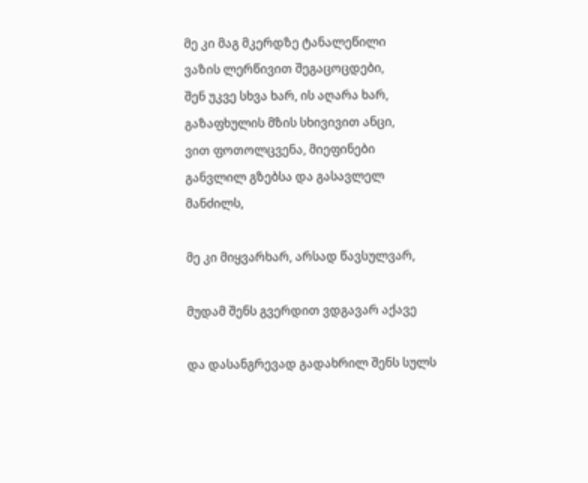მე კი მაგ მკერდზე ტანალეწილი
ვაზის ლერწივით შეგაცოცდები,
შენ უკვე სხვა ხარ, ის აღარა ხარ,
გაზაფხულის მზის სხივივით ანცი,
ვით ფოთოლცვენა, მიეფინები
განვლილ გზებსა და გასავლელ მანძილს,

მე კი მიყვარხარ, არსად წავსულვარ,

მუდამ შენს გვერდით ვდგავარ აქავე

და დასანგრევად გადახრილ შენს სულს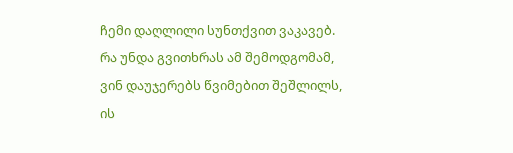ჩემი დაღლილი სუნთქვით ვაკავებ.
რა უნდა გვითხრას ამ შემოდგომამ,
ვინ დაუჯერებს წვიმებით შეშლილს,
ის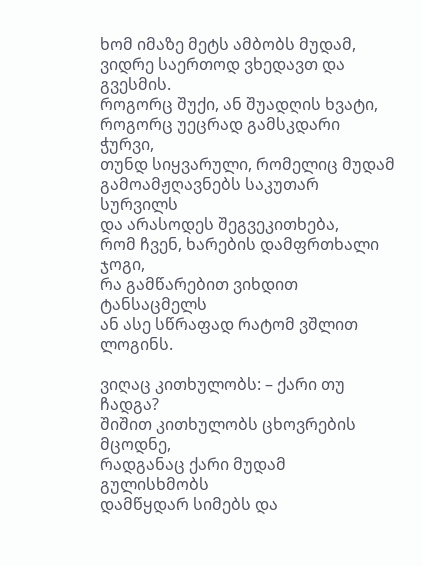ხომ იმაზე მეტს ამბობს მუდამ,
ვიდრე საერთოდ ვხედავთ და გვესმის.
როგორც შუქი, ან შუადღის ხვატი,
როგორც უეცრად გამსკდარი ჭურვი,
თუნდ სიყვარული, რომელიც მუდამ
გამოამჟღავნებს საკუთარ სურვილს
და არასოდეს შეგვეკითხება,
რომ ჩვენ, ხარების დამფრთხალი ჯოგი,
რა გამწარებით ვიხდით ტანსაცმელს
ან ასე სწრაფად რატომ ვშლით ლოგინს.

ვიღაც კითხულობს: – ქარი თუ ჩადგა?
შიშით კითხულობს ცხოვრების მცოდნე,
რადგანაც ქარი მუდამ გულისხმობს
დამწყდარ სიმებს და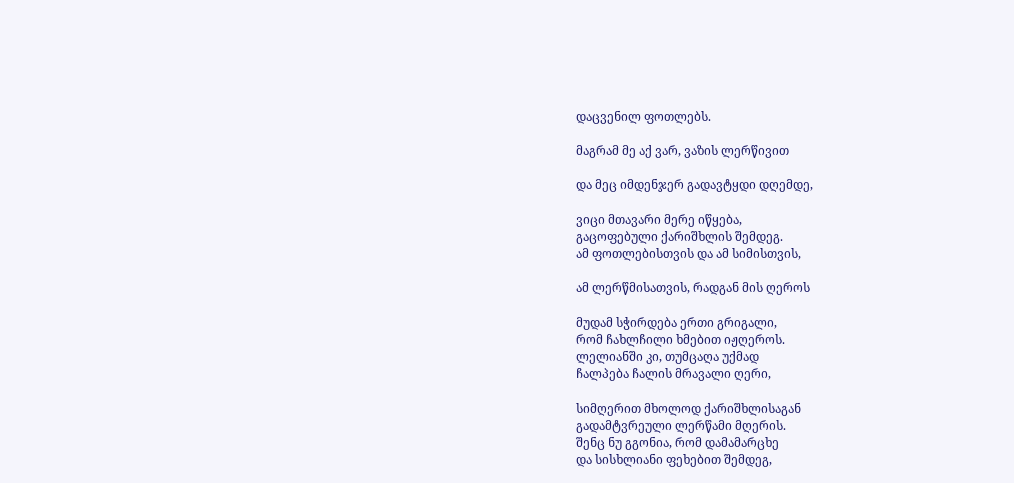დაცვენილ ფოთლებს.

მაგრამ მე აქ ვარ, ვაზის ლერწივით

და მეც იმდენჯერ გადავტყდი დღემდე,

ვიცი მთავარი მერე იწყება,
გაცოფებული ქარიშხლის შემდეგ.
ამ ფოთლებისთვის და ამ სიმისთვის,

ამ ლერწმისათვის, რადგან მის ღეროს

მუდამ სჭირდება ერთი გრიგალი,
რომ ჩახლჩილი ხმებით იჟღეროს.
ლელიანში კი, თუმცაღა უქმად
ჩალპება ჩალის მრავალი ღერი,

სიმღერით მხოლოდ ქარიშხლისაგან
გადამტვრეული ლერწამი მღერის.
შენც ნუ გგონია, რომ დამამარცხე
და სისხლიანი ფეხებით შემდეგ,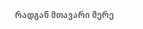რადგან მთავარი მერე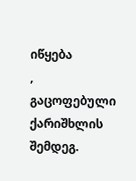იწყება
,
გაცოფებული ქარიშხლის შემდეგ.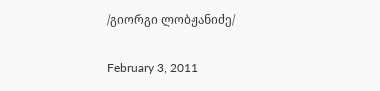/გიორგი ლობჟანიძე/

February 3, 2011